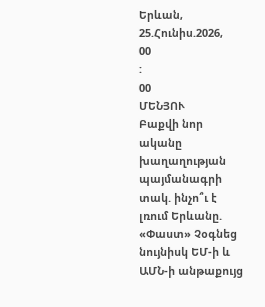Երևան, 25.Հունիս.2026,
00
:
00
ՄԵՆՅՈՒ
Բաքվի նոր ականը խաղաղության պայմանագրի տակ. ինչո՞ւ է լռում Երևանը. «Փաստ» Չօգնեց նույնիսկ ԵՄ-ի և ԱՄՆ-ի անթաքույց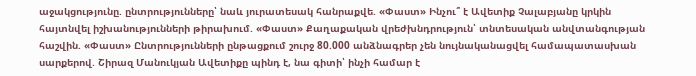աջակցությունը. ընտրությունները՝ նաև յուրատեսակ հանրաքվե. «Փաստ» Ինչու՞ է Ավետիք Չալաբյանը կրկին հայտնվել իշխանությունների թիրախում. «Փաստ» Քաղաքական վրեժխնդրություն՝ տնտեսական անվտանգության հաշվին. «Փաստ» Ընտրությունների ընթացքում շուրջ 80.000 անձնագրեր չեն նույնականացվել համապատասխան սարքերով. Շիրազ Մանուկյան Ավետիքը պինդ է, նա գիտի՝ ինչի համար է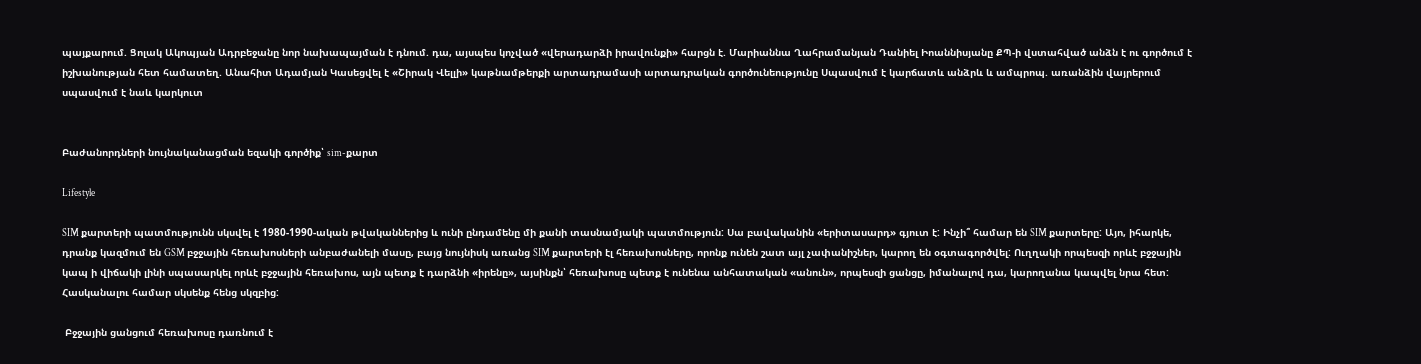պայքարում. Ցոլակ Ակոպյան Ադրբեջանը նոր նախապայման է դնում. դա, այսպես կոչված «վերադարձի իրավունքի» հարցն է. Մարիաննա Ղահրամանյան Դանիել Իոաննիսյանը ՔՊ-ի վստահված անձն է ու գործում է իշխանության հետ համատեղ. Անահիտ Ադամյան Կասեցվել է «Շիրակ Վելլի» կաթնամթերքի արտադրամասի արտադրական գործունեությունը Սպասվում է կարճատև անձրև և ամպրոպ. առանձին վայրերում սպասվում է նաև կարկուտ


Բաժանորդների նույնականացման եզակի գործիք՝ sim-քարտ

Lifestyle

SIM քարտերի պատմությունն սկսվել է 1980-1990-ական թվականներից և ունի ընդամենը մի քանի տասնամյակի պատմություն: Սա բավականին «երիտասարդ» գյուտ է: Ինչի՞ համար են SIM քարտերը: Այո, իհարկե, դրանք կազմում են GSM բջջային հեռախոսների անբաժանելի մասը, բայց նույնիսկ առանց SIM քարտերի էլ հեռախոսները, որոնք ունեն շատ այլ չափանիշներ, կարող են օգտագործվել: Ուղղակի որպեսզի որևէ բջջային կապ ի վիճակի լինի սպասարկել որևէ բջջային հեռախոս, այն պետք է դարձնի «իրենը», այսինքն՝ հեռախոսը պետք է ունենա անհատական «անուն», որպեսզի ցանցը, իմանալով դա, կարողանա կապվել նրա հետ: Հասկանալու համար սկսենք հենց սկզբից:

 Բջջային ցանցում հեռախոսը դառնում է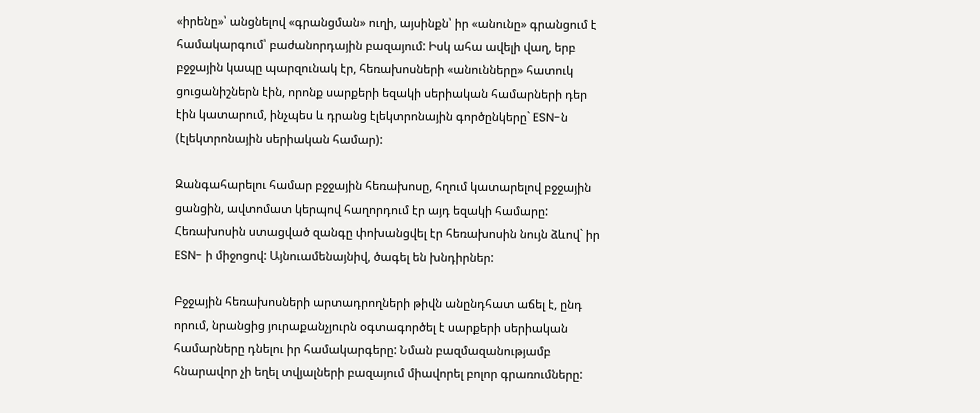«իրենը»՝ անցնելով «գրանցման» ուղի, այսինքն՝ իր «անունը» գրանցում է համակարգում՝ բաժանորդային բազայում: Իսկ ահա ավելի վաղ, երբ բջջային կապը պարզունակ էր, հեռախոսների «անունները» հատուկ ցուցանիշներն էին, որոնք սարքերի եզակի սերիական համարների դեր էին կատարում, ինչպես և դրանց էլեկտրոնային գործընկերը` ESN-ն (էլեկտրոնային սերիական համար):

Զանգահարելու համար բջջային հեռախոսը, հղում կատարելով բջջային ցանցին, ավտոմատ կերպով հաղորդում էր այդ եզակի համարը: Հեռախոսին ստացված զանգը փոխանցվել էր հեռախոսին նույն ձևով` իր ESN- ի միջոցով: Այնուամենայնիվ, ծագել են խնդիրներ:

Բջջային հեռախոսների արտադրողների թիվն անընդհատ աճել է, ընդ որում, նրանցից յուրաքանչյուրն օգտագործել է սարքերի սերիական համարները դնելու իր համակարգերը: Նման բազմազանությամբ հնարավոր չի եղել տվյալների բազայում միավորել բոլոր գրառումները: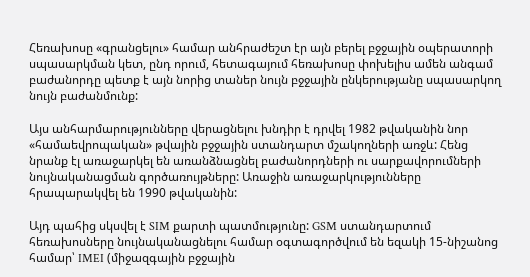Հեռախոսը «գրանցելու» համար անհրաժեշտ էր այն բերել բջջային օպերատորի սպասարկման կետ, ընդ որում, հետագայում հեռախոսը փոխելիս ամեն անգամ բաժանորդը պետք է այն նորից տաներ նույն բջջային ընկերությանը սպասարկող նույն բաժանմունք:

Այս անհարմարությունները վերացնելու խնդիր է դրվել 1982 թվականին նոր «համաեվրոպական» թվային բջջային ստանդարտ մշակողների առջև: Հենց նրանք էլ առաջարկել են առանձնացնել բաժանորդների ու սարքավորումների նույնականացման գործառույթները: Առաջին առաջարկությունները հրապարակվել են 1990 թվականին:

Այդ պահից սկսվել է SIM քարտի պատմությունը: GSM ստանդարտում հեռախոսները նույնականացնելու համար օգտագործվում են եզակի 15-նիշանոց համար՝ IMEI (միջազգային բջջային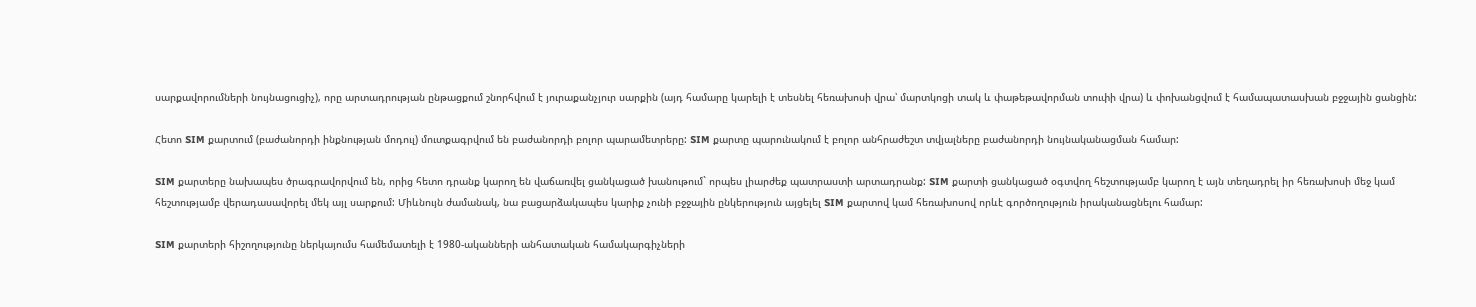սարքավորումների նույնացուցիչ), որը արտադրության ընթացքում շնորհվում է յուրաքանչյուր սարքին (այդ համարը կարելի է տեսնել հեռախոսի վրա՝ մարտկոցի տակ և փաթեթավորման տուփի վրա) և փոխանցվում է համապատասխան բջջային ցանցին:

Հետո SIM քարտում (բաժանորդի ինքնության մոդուլ) մուտքագրվում են բաժանորդի բոլոր պարամետրերը: SIM քարտը պարունակում է բոլոր անհրաժեշտ տվյալները բաժանորդի նույնականացման համար:

SIM քարտերը նախապես ծրագրավորվում են, որից հետո դրանք կարող են վաճառվել ցանկացած խանութում` որպես լիարժեք պատրաստի արտադրանք: SIM քարտի ցանկացած օգտվող հեշտությամբ կարող է այն տեղադրել իր հեռախոսի մեջ կամ հեշտությամբ վերադասավորել մեկ այլ սարքում: Միևնույն ժամանակ, նա բացարձակապես կարիք չունի բջջային ընկերություն այցելել SIM քարտով կամ հեռախոսով որևէ գործողություն իրականացնելու համար:

SIM քարտերի հիշողությունը ներկայումս համեմատելի է 1980-ականների անհատական համակարգիչների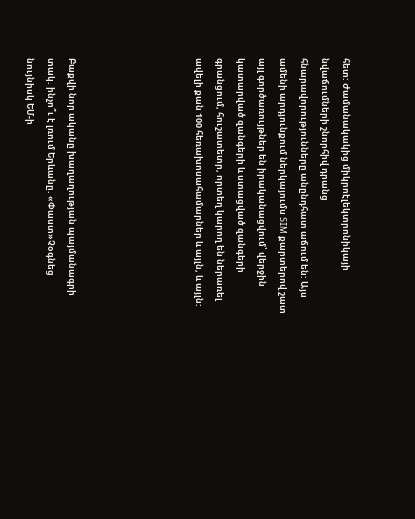հետ: Ժամանակակից միկրոէլեկտրոնիկայի նվաճումների շնորհիվ դրանց հնարավորությունները անընդհատ աճում են: Այս ամենի արդյունքում ներկայումս SIM քարտերով շատ այլ գործառույթներ են իրականացվում՝ վերջին կատարված զանգերի և ստացված զանգերի գրանցում, հուշատետր, որտեղ կարող են ներառել ավելի քան 100 հեռախոսահամարներ և այլն, և այլն:





Բաքվի նոր ականը խաղաղության պայմանագրի տակ. ինչո՞ւ է լռում Երևանը. «Փաստ»Չօգնեց նույնիսկ ԵՄ-ի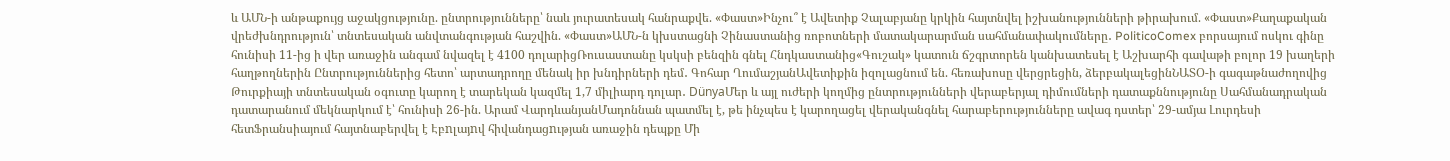և ԱՄՆ-ի անթաքույց աջակցությունը. ընտրությունները՝ նաև յուրատեսակ հանրաքվե. «Փաստ»Ինչու՞ է Ավետիք Չալաբյանը կրկին հայտնվել իշխանությունների թիրախում. «Փաստ»Քաղաքական վրեժխնդրություն՝ տնտեսական անվտանգության հաշվին. «Փաստ»ԱՄՆ-ն կխստացնի Չինաստանից ռոբոտների մատակարարման սահմանափակումները․ PoliticoComex բորսայում ոսկու գինը հունիսի 11-ից ի վեր առաջին անգամ նվազել է 4100 դոլարիցՌուսաստանը կսկսի բենզին գնել Հնդկաստանից«Գուշակ» կատուն ճշգրտորեն կանխատեսել է Աշխարհի գավաթի բոլոր 19 խաղերի հաղթողներին Ընտրություններից հետո՝ արտադրողը մենակ իր խնդիրների դեմ․ Գոհար ՂումաշյանԱվետիքին իզոլացնում են. հեռախոսը վերցրեցին, ձերբակալեցինՆԱՏՕ-ի գագաթնաժողովից Թուրքիայի տնտեսական օգուտը կարող է տարեկան կազմել 1,7 միլիարդ դոլար․ DünyaՄեր և այլ ուժերի կողմից ընտրությունների վերաբերյալ դիմումների դատաքննությունը Սահմանադրական դատարանում մեկնարկում է՝ հունիսի 26-ին. Արամ ՎարդևանյանՄադոննան պատմել է, թե ինչպես է կարողացել վերականգնել հարաբերությունները ավագ դստեր՝ 29-ամյա Լուրդեսի հետՖրանսիայում հայտնաբերվել է Էբnլայnվ հիվանդացnւթյան առաջին դեպքը Մի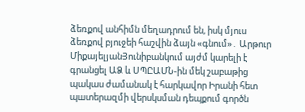ձեռքով անհիմն մեղադրում են, իսկ մյուս ձեռքով բյուջեի հաշվին ձայն «գնում»․ Արթուր ՄիքայելյանՅունիբանկում այժմ կարելի է գրանցել ԱՁ և ՍՊԸԱՄՆ-ին մեկ շաբաթից պակաս ժամանակ է հարկավոր Իրանի հետ պшտերազմի վերսկսման դեպքում գործն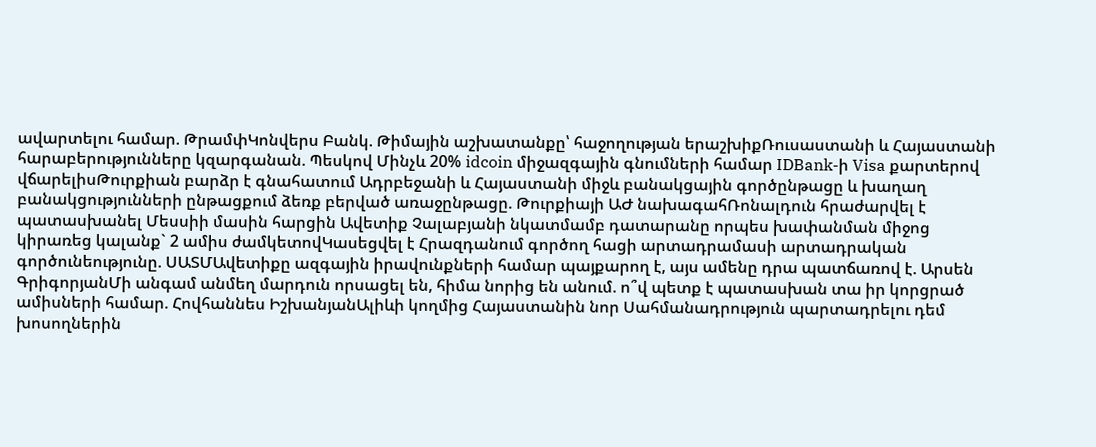ավարտելու համար. ԹրամփԿոնվերս Բանկ. Թիմային աշխատանքը՝ հաջողության երաշխիքՌուսաստանի և Հայաստանի հարաբերությունները կզարգանան. Պեսկով Մինչև 20% idcoin միջազգային գնումների համար IDBank-ի Visa քարտերով վճարելիսԹուրքիան բարձր է գնահատում Ադրբեջանի և Հայաստանի միջև բանակցային գործընթացը և խաղաղ բանակցությունների ընթացքում ձեռք բերված առաջընթացը. Թուրքիայի ԱԺ նախագահՌոնալդուն հրաժարվել է պատասխանել Մեսսիի մասին հարցին Ավետիք Չալաբյանի նկատմամբ դատարանը որպես խափանման միջոց կիրառեց կալանք` 2 ամիս ժամկետովԿասեցվել է Հրազդանում գործող հացի արտադրամասի արտադրական գործունեությունը. ՍԱՏՄԱվետիքը ազգային իրավունքների համար պայքարող է, այս ամենը դրա պատճառով է. Արսեն ԳրիգորյանՄի անգամ անմեղ մարդուն որսացել են, հիմա նորից են անում. ո՞վ պետք է պատասխան տա իր կորցրած ամիսների համար. Հովհաննես ԻշխանյանԱլիևի կողմից Հայաստանին նոր Սահմանադրություն պարտադրելու դեմ խոսողներին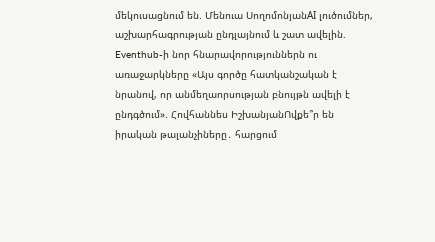մեկուսացնում են. Մենուա ՍողոմոնյանAI լուծումներ, աշխարհագրության ընդլայնում և շատ ավելին. Eventhub-ի նոր հնարավորություններն ու առաջարկները «Այս գործը հատկանշական է նրանով, որ անմեղաորսության բնույթն ավելի է ընդգծում». Հովհաննես ԻշխանյանՈվքե՞ր են իրական թալանչիները․ հարցում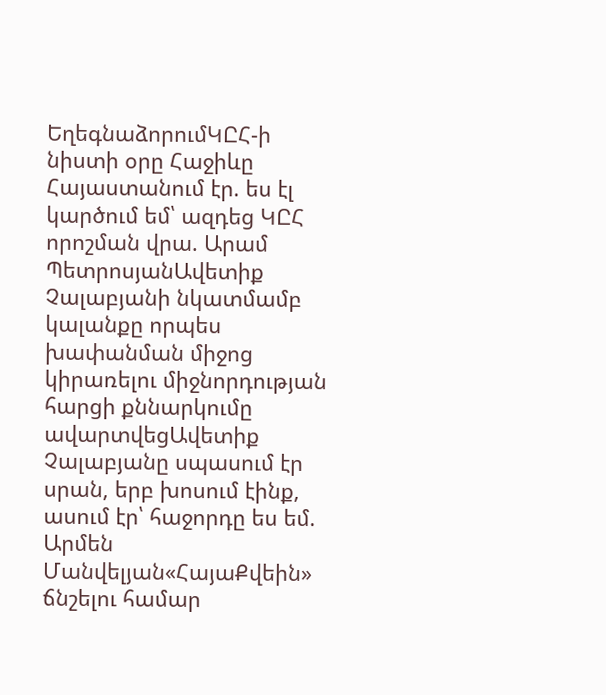ԵղեգնաձորումԿԸՀ-ի նիստի օրը Հաջիևը Հայաստանում էր. ես էլ կարծում եմ՝ ազդեց ԿԸՀ որոշման վրա. Արամ ՊետրոսյանԱվետիք Չալաբյանի նկատմամբ կալանքը որպես խափանման միջոց կիրառելու միջնորդության հարցի քննարկումը ավարտվեցԱվետիք Չալաբյանը սպասում էր սրան, երբ խոսում էինք, ասում էր՝ հաջորդը ես եմ. Արմեն Մանվելյան«ՀայաՔվեին» ճնշելու համար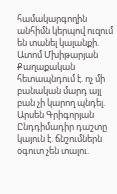համակարգողին անհիմն կերպով ուզում են տանել կալանքի. Ատոմ Մխիթարյան Քաղաքական հետապնդում է. ոչ մի բանական մարդ այլ բան չի կարող պնդել. Արսեն Գրիգորյան Ընդդիմադիր դաշտը կայուն է. ճնշումներն օգուտ չեն տալու.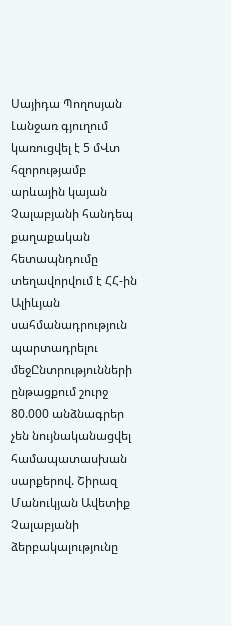Սայիդա Պողոսյան Լանջառ գյուղում կառուցվել է 5 մՎտ հզորությամբ արևային կայան Չալաբյանի հանդեպ քաղաքական հետապնդումը տեղավորվում է ՀՀ-ին Ալիևյան սահմանադրություն պարտադրելու մեջԸնտրությունների ընթացքում շուրջ 80.000 անձնագրեր չեն նույնականացվել համապատասխան սարքերով. Շիրազ Մանուկյան Ավետիք Չալաբյանի ձերբակալությունը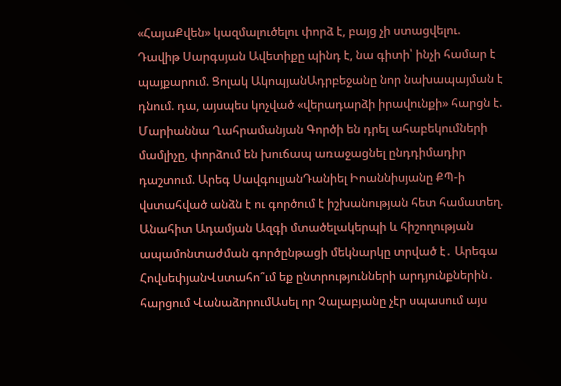«ՀայաՔվեն» կազմալուծելու փորձ է, բայց չի ստացվելու. Դավիթ Սարգսյան Ավետիքը պինդ է, նա գիտի՝ ինչի համար է պայքարում. Ցոլակ ԱկոպյանԱդրբեջանը նոր նախապայման է դնում. դա, այսպես կոչված «վերադարձի իրավունքի» հարցն է. Մարիաննա Ղահրամանյան Գործի են դրել ահաբեկումների մամլիչը, փորձում են խուճապ առաջացնել ընդդիմադիր դաշտում. Արեգ ՍավգուլյանԴանիել Իոաննիսյանը ՔՊ-ի վստահված անձն է ու գործում է իշխանության հետ համատեղ. Անահիտ Ադամյան Ազգի մտածելակերպի և հիշողության ապամոնտաժման գործընթացի մեկնարկը տրված է․ Արեգա ՀովսեփյանՎստահո՞ւմ եք ընտրությունների արդյունքներին․ հարցում ՎանաձորումԱսել որ Չալաբյանը չէր սպասում այս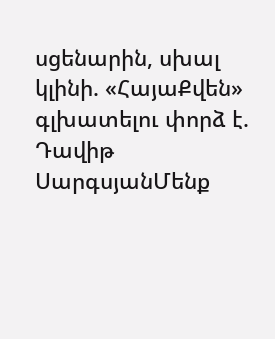սցենարին, սխալ կլինի. «ՀայաՔվեն» գլխատելու փորձ է. Դավիթ ՍարգսյանՄենք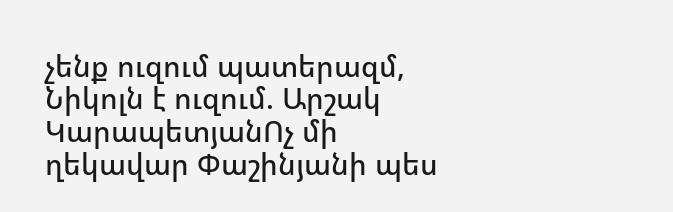չենք ուզում պատերազմ, Նիկոլն է ուզում. Արշակ ԿարապետյանՈչ մի ղեկավար Փաշինյանի պես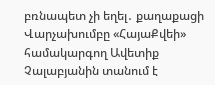բռնապետ չի եղել․ քաղաքացի Վարչախումբը «ՀայաՔվեի» համակարգող Ավետիք Չալաբյանին տանում է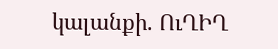կալանքի. ՈւՂԻՂ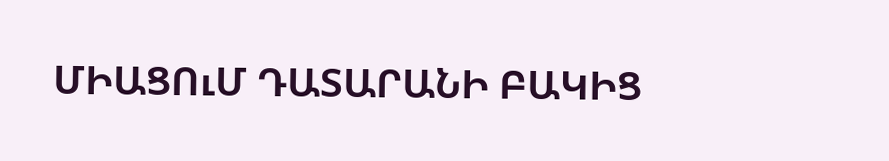ՄԻԱՑՈւՄ ԴԱՏԱՐԱՆԻ ԲԱԿԻՑ